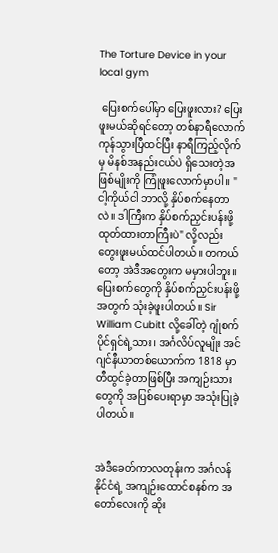The Torture Device in your local gym

 ပြေးစက်ပေါ်မှာ ပြေးဖူးလား? ပြေးဖူးမယ်ဆိုရင်တော့ တစ်နာရီလောက် ကုန်သွားပြီထင်ပြီး နာရီကြည့်လိုက်မှ မိနစ်အနည်းငယ်ပဲ ရှိသေးတဲ့အဖြစ်မျိုးကို ကြုံဖူးလောက်မှာပါ။ "ငါ့ကိုယ်ငါ ဘာလို့ နှိပ်စက်နေတာလဲ။ ဒါကြီးက နှိပ်စက်ညှင်းပန်းဖို့ ထုတ်ထားတာကြီးပဲ" လို့လည်း တွေးဖူးမယ်ထင်ပါတယ်။ တကယ်တော့ အဲဒီအတွေးက မမှားပါဘူး။ ပြေးစက်တွေကို နှိပ်စက်ညှင်းပန်းဖို့အတွက် သုံးခဲ့ဖူးပါတယ်။ Sir William Cubitt လို့ခေါ်တဲ့ ဂျုံစက်ပိုင်ရှင်ရဲ့သား၊ အင်္ဂလိပ်လူမျိုး အင်ဂျင်နီယာတစ်ယောက်က 1818 မှာ တီထွင်ခဲ့တာဖြစ်ပြီး အကျဉ်းသားတွေကို အပြစ်ပေးရာမှာ အသုံးပြုခဲ့ပါတယ်။


အဲဒီခေတ်ကာလတုန်းက အင်္ဂလန်နိုင်ငံရဲ့ အကျဉ်းထောင်စနစ်က အတော်လေးကို ဆိုး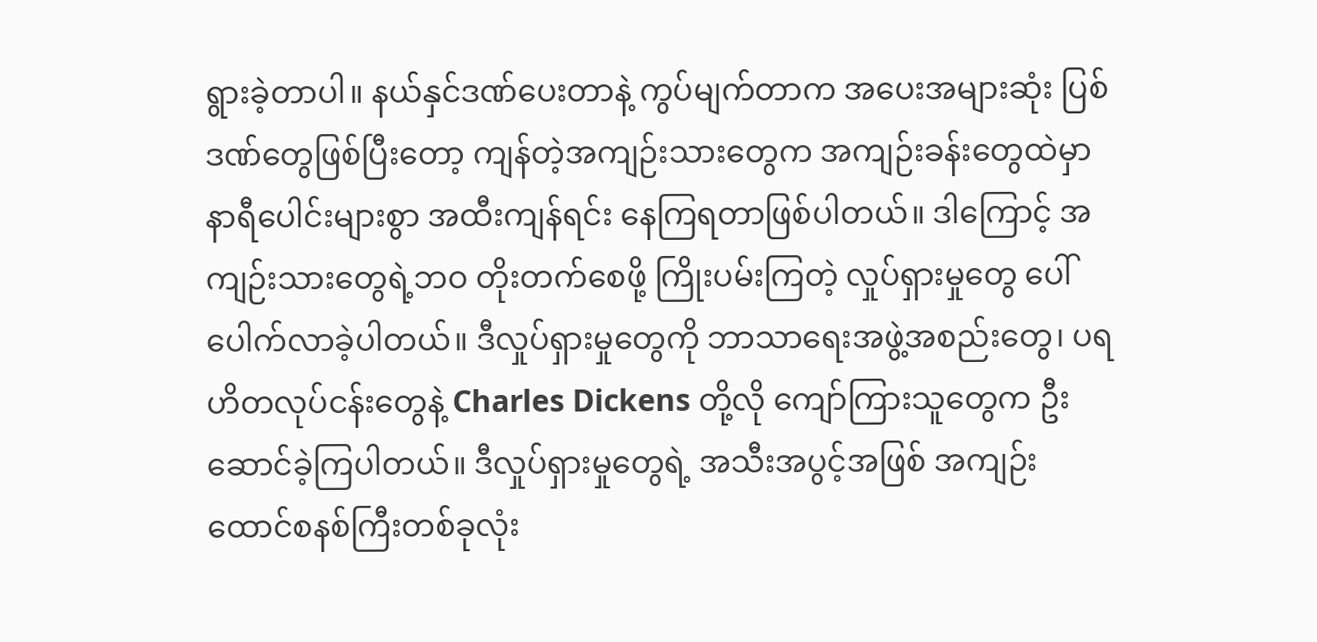ရွားခဲ့တာပါ။ နယ်နှင်ဒဏ်ပေးတာနဲ့ ကွပ်မျက်တာက အပေးအများဆုံး ပြစ်ဒဏ်တွေဖြစ်ပြီးတော့ ကျန်တဲ့အကျဉ်းသားတွေက အကျဉ်းခန်းတွေထဲမှာ နာရီပေါင်းများစွာ အထီးကျန်ရင်း နေကြရတာဖြစ်ပါတယ်။ ဒါကြောင့် အကျဉ်းသားတွေရဲ့ဘဝ တိုးတက်စေဖို့ ကြိုးပမ်းကြတဲ့ လှုပ်ရှားမှုတွေ ပေါ်ပေါက်လာခဲ့ပါတယ်။ ဒီလှုပ်ရှားမှုတွေကို ဘာသာရေးအဖွဲ့အစည်းတွေ၊ ပရဟိတလုပ်ငန်းတွေနဲ့ Charles Dickens တို့လို ကျော်ကြားသူတွေက ဦးဆောင်ခဲ့ကြပါတယ်။ ဒီလှုပ်ရှားမှုတွေရဲ့ အသီးအပွင့်အဖြစ် အကျဉ်းထောင်စနစ်ကြီးတစ်ခုလုံး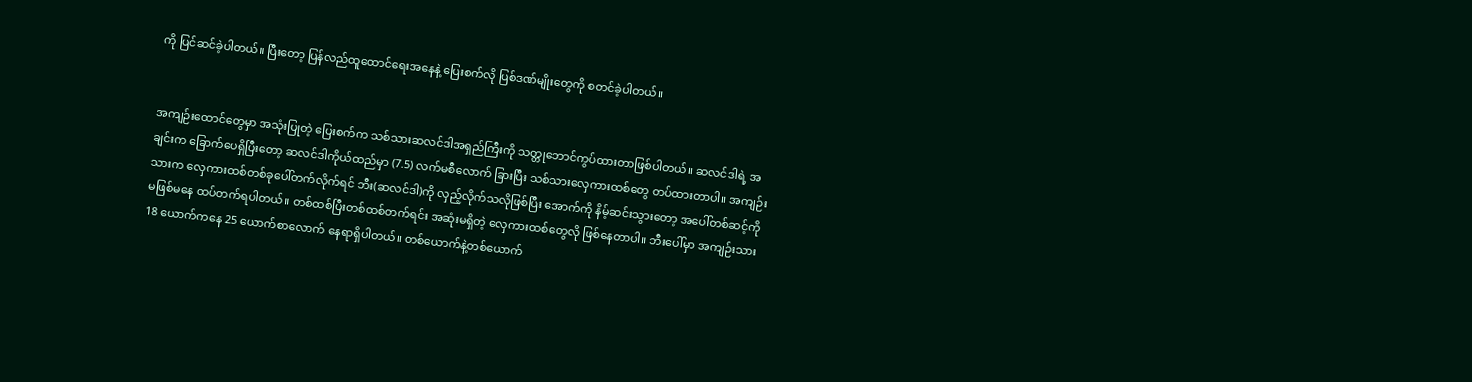ကို ပြင်ဆင်ခဲ့ပါတယ်။ ပြီးတော့ ပြန်လည်ထူထောင်ရေးအနေနဲ့ ပြေးစက်လို ပြစ်ဒဏ်မျိုးတွေကို စတင်ခဲ့ပါတယ်။


အကျဉ်းထောင်တွေမှာ အသုံးပြုတဲ့ ပြေးစက်က သစ်သားဆလင်ဒါအရှည်ကြီးကို သတ္တုဘောင်ကွပ်ထားတာဖြစ်ပါတယ်။ ဆလင်ဒါရဲ့ အချင်းက ခြောက်ပေရှိပြီးတော့ ဆလင်ဒါကိုယ်ထည်မှာ (7.5) လက်မစီလောက် ခြားပြီး သစ်သားလှေကားထစ်တွေ တပ်ထားတာပါ။ အကျဉ်းသားက လှေကားထစ်တစ်ခုပေါ်တက်လိုက်ရင် ဘီး(ဆလင်ဒါ)ကို လှည့်လိုက်သလိုဖြစ်ပြီး အောက်ကို နိမ့်ဆင်းသွားတော့ အပေါ်တစ်ဆင့်ကို မဖြစ်မနေ ထပ်တက်ရပါတယ်။ တစ်ထစ်ပြီးတစ်ထစ်တက်ရင်း အဆုံးမရှိတဲ့ လှေကားထစ်တွေလို ဖြစ်နေတာပါ။ ဘီးပေါ်မှာ အကျဉ်းသား 18 ယောက်ကနေ 25 ယောက်စာလောက် နေရာရှိပါတယ်။ တစ်ယောက်နဲ့တစ်ယောက်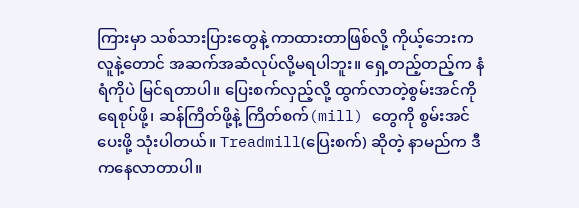ကြားမှာ သစ်သားပြားတွေနဲ့ ကာထားတာဖြစ်လို့ ကိုယ့်ဘေးကလူနဲ့တောင် အဆက်အဆံလုပ်လို့မရပါဘူး။ ရှေ့တည့်တည့်က နံရံကိုပဲ မြင်ရတာပါ။ ပြေးစက်လှည့်လို့ ထွက်လာတဲ့စွမ်းအင်ကို ရေစုပ်ဖို့၊ ဆန်ကြိတ်ဖို့နဲ့ ကြိတ်စက်(mill) တွေကို စွမ်းအင်ပေးဖို့ သုံးပါတယ်။ Treadmill(ပြေးစက်) ဆိုတဲ့ နာမည်က ဒီကနေလာတာပါ။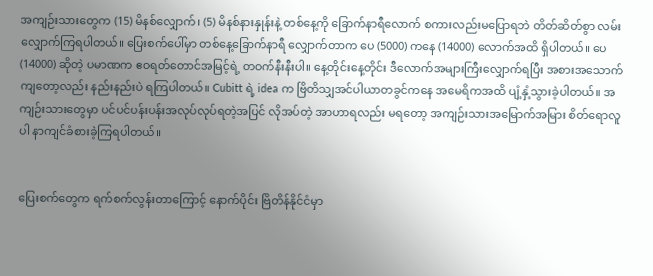အကျဉ်းသားတွေက (15) မိနစ်လျှောက်၊ (5) မိနစ်နားနှုန်းနဲ့ တစ်နေ့ကို ခြောက်နာရီလောက် စကားလည်းမပြောရဘဲ တိတ်ဆိတ်စွာ လမ်းလျှောက်ကြရပါတယ်။ ပြေးစက်ပေါ်မှာ တစ်နေ့ခြောက်နာရီ လျှောက်တာက ပေ (5000) ကနေ (14000) လောက်အထိ ရှိပါတယ်။ ပေ (14000) ဆိုတဲ့ ပမာဏက ဧဝရတ်တောင်အမြင့်ရဲ့ တဝက်နီးနီးပါ။ နေ့တိုင်းနေ့တိုင်း ဒီလောက်အများကြီးလျှောက်ရပြီး အစားအသောက်ကျတော့လည်း နည်းနည်းပဲ ရကြပါတယ်။ Cubitt ရဲ့ idea က ဗြိတိသျှအင်ပါယာတခွင်ကနေ အမေရိကအထိ ပျံ့နှံ့သွားခဲ့ပါတယ်။ အကျဉ်းသားတွေမှာ ပင်ပင်ပန်းပန်းအလုပ်လုပ်ရတဲ့အပြင် လိုအပ်တဲ့ အာဟာရလည်း မရတော့ အကျဉ်းသားအမြောက်အမြား စိတ်ရောလူပါ နာကျင်ခံစားခဲ့ကြရပါတယ်။


ပြေးစက်တွေက ရက်စက်လွန်းတာကြောင့် နောက်ပိုင်း ဗြိတိန်နိုင်ငံမှာ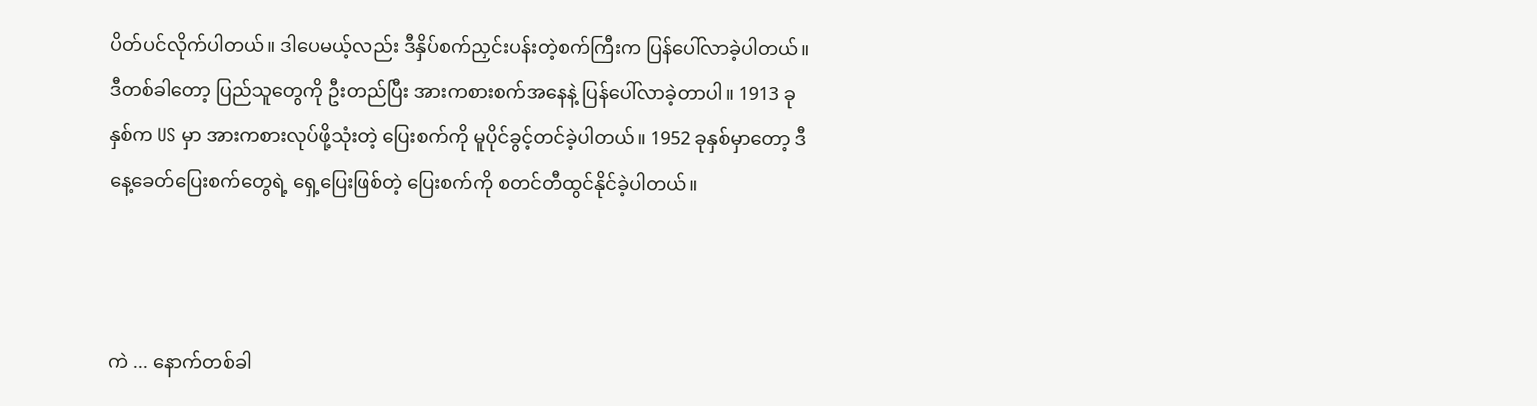ပိတ်ပင်လိုက်ပါတယ်။ ဒါပေမယ့်လည်း ဒီနှိပ်စက်ညှင်းပန်းတဲ့စက်ကြီးက ပြန်ပေါ်လာခဲ့ပါတယ်။ ဒီတစ်ခါတော့ ပြည်သူတွေကို ဦးတည်ပြီး အားကစားစက်အနေနဲ့ ပြန်ပေါ်လာခဲ့တာပါ။ 1913 ခုနှစ်က US မှာ အားကစားလုပ်ဖို့သုံးတဲ့ ပြေးစက်ကို မူပိုင်ခွင့်တင်ခဲ့ပါတယ်။ 1952 ခုနှစ်မှာတော့ ဒီနေ့ခေတ်ပြေးစက်တွေရဲ့ ရှေ့ပြေးဖြစ်တဲ့ ပြေးစက်ကို စတင်တီထွင်နိုင်ခဲ့ပါတယ်။



ကဲ ... နောက်တစ်ခါ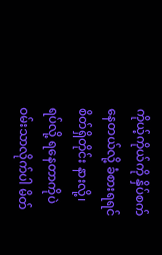ကိုယ့်ကိုယ်ကို နှိပ်စက်နေတယ်လို့ ခံစားရရင် စိတ်ရှိတိုင်း နားလို့၊ ရပ်လို့ ရနေတာကိုပဲ ဝမ်းသာလိုက်ပါ မိတ်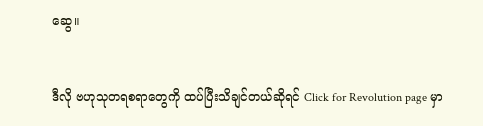ဆွေ။


ဒီလို ဗဟုသုတရစရာတွေကို ထပ်ပြီးသိချင်တယ်ဆိုရင် Click for Revolution page မှာ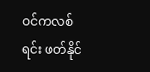ဝင်ကလစ်ရင်း ဖတ်နိုင်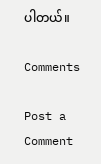ပါတယ်။

Comments

Post a Comment